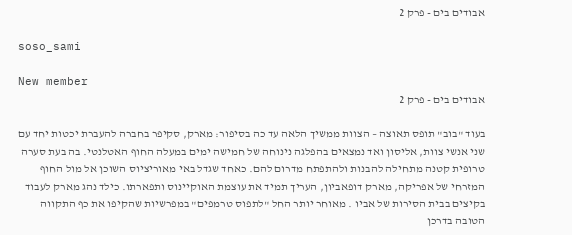אבודים בים - פרק 2

soso_sami

New member
אבודים בים - פרק 2

בעוד "בוב" תופס תאוצה – הצוות ממשיך הלאה עד כה בסיפור: מארק, סקיפר בחברה להעברת יכטות יחד עם שני אנשי צוות, אליסון ואד נמצאים בהפלגה נינוחה של חמישה ימים במעלה החוף האטלנטי. בה בעת סערה טרופית קטנה מתחילה להבנות ולהתפתח מדרום להם. כאחד שגדל באי מאוריציוס השוכן אל מול החוף המזרחי של אפריקה, מארק דופאביון, העריך תמיד את עוצמת האוקיינוס ותפארתו. כילד נהג מארק לעבוד בקיצים בבית הסירות של אביו . מאוחר יותר החל "לתפוס טרמפים" במפרשיות שהקיפו את כף התקווה הטובה בדרכן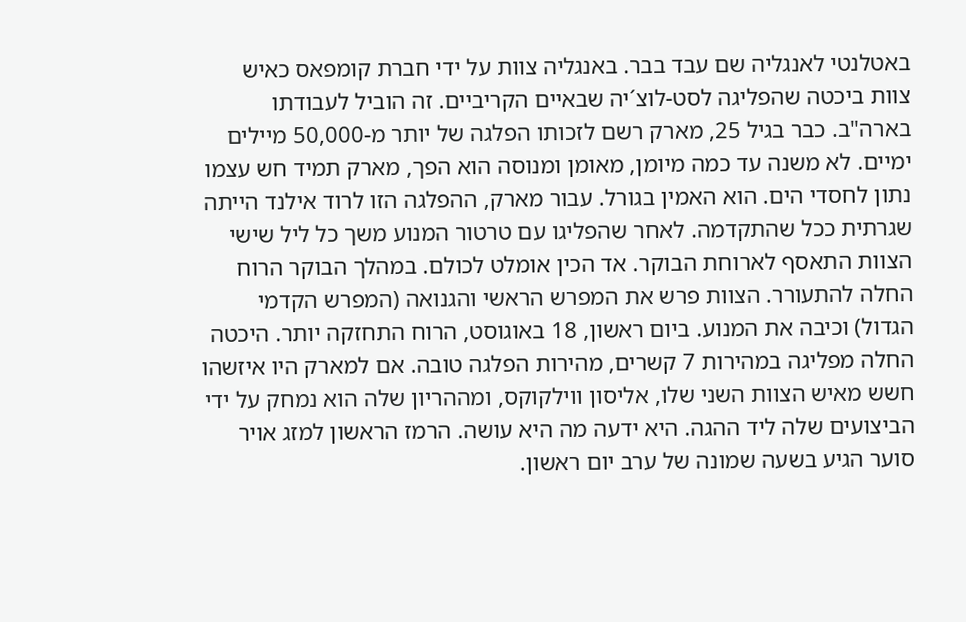באטלנטי לאנגליה שם עבד בבר. באנגליה צוות על ידי חברת קומפאס כאיש צוות ביכטה שהפליגה לסט-לוצ´יה שבאיים הקריביים. זה הוביל לעבודתו בארה"ב. כבר בגיל 25, מארק רשם לזכותו הפלגה של יותר מ-50,000 מיילים ימיים. לא משנה עד כמה מיומן, מאומן ומנוסה הוא הפך, מארק תמיד חש עצמו נתון לחסדי הים. הוא האמין בגורל. עבור מארק, ההפלגה הזו לרוד אילנד הייתה שגרתית ככל שהתקדמה. לאחר שהפליגו עם טרטור המנוע משך כל ליל שישי הצוות התאסף לארוחת הבוקר. אד הכין אומלט לכולם. במהלך הבוקר הרוח החלה להתעורר. הצוות פרש את המפרש הראשי והגנואה (המפרש הקדמי הגדול) וכיבה את המנוע. ביום ראשון, 18 באוגוסט, הרוח התחזקה יותר. היכטה החלה מפליגה במהירות 7 קשרים, מהירות הפלגה טובה. אם למארק היו איזשהו חשש מאיש הצוות השני שלו, אליסון ווילקוקס, ומההריון שלה הוא נמחק על ידי הביצועים שלה ליד ההגה. היא ידעה מה היא עושה. הרמז הראשון למזג אויר סוער הגיע בשעה שמונה של ערב יום ראשון.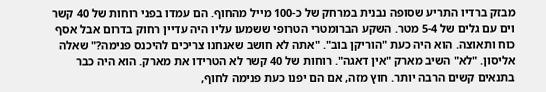מבזק ברדיו התריע שסופה נבנית במרחק של כ-100 מייל מהחוף. הם עמדו בפני רוחות של 40 קשר וים עם גלים של 5-4 מטר. השקע הברומטרי הטרופי ששמעו עליו היה עדיין רחוק בדרום אבל אסף כוח ותאוצה. הוא היה כעת "הוריקן בוב". "אתה לא חושב שאנחנו צריכים להיכנס פנימה?" שאלה אליסון. "לא" השיב מארק "אין דאגה". רוחות של 40 קשר לא הטרידו את מארק. הוא היה כבר בתנאים קשים הרבה יותר. חוץ מזה, אם הם יפנו כעת פנימה לחוף,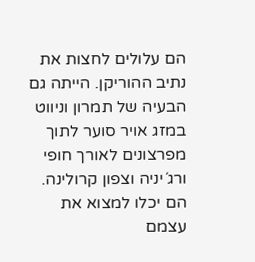הם עלולים לחצות את נתיב ההוריקן. הייתה גם הבעיה של תמרון וניווט במזג אויר סוער לתוך מפרצונים לאורך חופי ורג´יניה וצפון קרולינה. הם יכלו למצוא את עצמם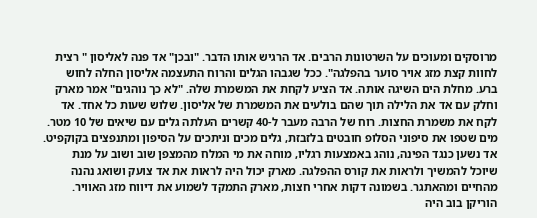מרוסקים ומעוכים על השרטונות הרבים. אד הרגיש אותו הדבר. "ובכן" אד פנה לאליסון " רצית לחוות קצת מזג אויר סוער בהפלגה". ככל שגבהו הגלים והרוח התעצמה אליסון החלה לחוש ברע. מחלת הים השיגה אותה. אד הציע לקחת את המשמרת שלה. "לא כך נוהגים" אמר מארק וחלק עם אד את הלילה תוך שהם בולעים את המשמרת של אליסון. שלוש שעות כל אחד. אד לקח את משמרת החצות. רוח של הרבה מעבר ל-40 קשרים העלתה גלים עם שיאים של 10 מטר. מים שטפו את סיפוני הסלופ חובטים בלזבזת, גלים מכים וניתכים על הסיפון ומתנפצים בקוקפיט. אד נשען כנגד הפינה, נוהג באמצעות רגליו, מוחה את מי המלח מהמצפן שוב ושוב על מנת שיוכל להמשיך ולראות את קורס ההפלגה. מארק יכול היה לראות את אד צועק ושואג נהנה מהחיים ומהאתגר. בשמונה דקות אחרי חצות, מארק התמקד לשמוע את דיווח מזג האוויר. הוריקן בוב היה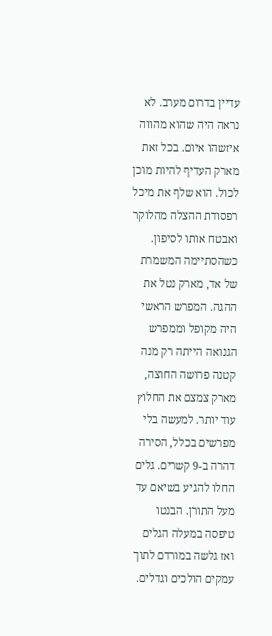עדיין בדרום מערב. לא נראה היה שהוא מהווה איזשהו איום. בכל זאת מארק העדיף להיות מוכן לכול. הוא שלף את מיכל רפסודת ההצלה מהלוקר ואבטח אותו לסיפון. כשהסתיימה המשמרת של אד, מארק נטל את ההגה. המפרש הראשי היה מקופל וממפרש הגנואה הייתה רק מנה קטנה פרושה החוצה, מארק צמצם את החלוץ עוד יותר. למעשה בלי מפרשים בכלל, הסירה דהרה ב-9 קשרים. גלים החלו להגיע בשיאם עד מעל התורן. הבנטו טיפסה במעלה הגלים ואז גלשה במורדם לתוך עמקים הולכים וגדלים.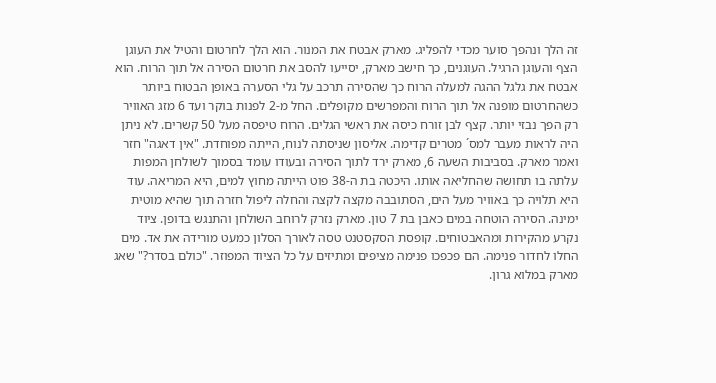זה הלך ונהפך סוער מכדי להפליג. מארק אבטח את המנור. הוא הלך לחרטום והטיל את העוגן הצף והעוגן הרגיל. העוגנים, כך חישב מארק, יסייעו להסב את חרטום הסירה אל תוך הרוח. הוא אבטח את גלגל ההגה למעלה הרוח כך שהסירה תרכב על גלי הסערה באופן הבטוח ביותר כשהחרטום מופנה אל תוך הרוח והמפרשים מקופלים. החל מ-2 לפנות בוקר ועד 6 מזג האוויר רק הפך נבזי יותר. קצף לבן זורח כיסה את ראשי הגלים. הרוח טיפסה מעל 50 קשרים. לא ניתן היה לראות מעבר למס´ מטרים קדימה. אליסון שניסתה לנוח, הייתה מפוחדת. "אין דאגה" חזר ואמר מארק. בסביבות השעה 6, מארק ירד לתוך הסירה ובעודו עומד בסמוך לשולחן המפות עלתה בו תחושה שהחליאה אותו. היכטה בת ה-38 פוט הייתה מחוץ למים, היא המריאה. עוד היא תלויה כך באוויר מעל הים, הסתובבה מקצה לקצה והחלה ליפול חזרה תוך שהיא מוטית ימינה. הסירה הוטחה במים כאבן בת 7 טון. מארק נזרק לרוחב השולחן והתנגש בדופן. ציוד נקרע מהקירות ומהאבטוחים. קופסת הסקסטנט טסה לאורך הסלון כמעט מורידה את אד. מים החלו לחדור פנימה. הם פכפכו פנימה מציפים ומתיזים על כל הציוד המפוזר. "כולם בסדר?" שאג מארק במלוא גרון.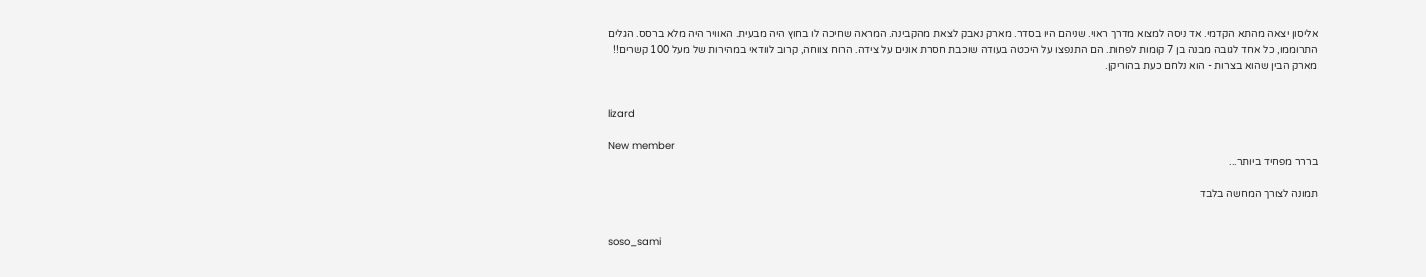אליסון יצאה מהתא הקדמי. אד ניסה למצוא מדרך ראוי. שניהם היו בסדר. מארק נאבק לצאת מהקבינה. המראה שחיכה לו בחוץ היה מבעית. האוויר היה מלא ברסס. הגלים התרוממו, כל אחד לגובה מבנה בן 7 קומות לפחות. הם התנפצו על היכטה בעודה שוכבת חסרת אונים על צידה. הרוח צווחה, קרוב לוודאי במהירות של מעל 100 קשרים!! מארק הבין שהוא בצרות - הוא נלחם כעת בהוריקן.


lizard

New member
בררר מפחיד ביותר...

תמונה לצורך המחשה בלבד


soso_sami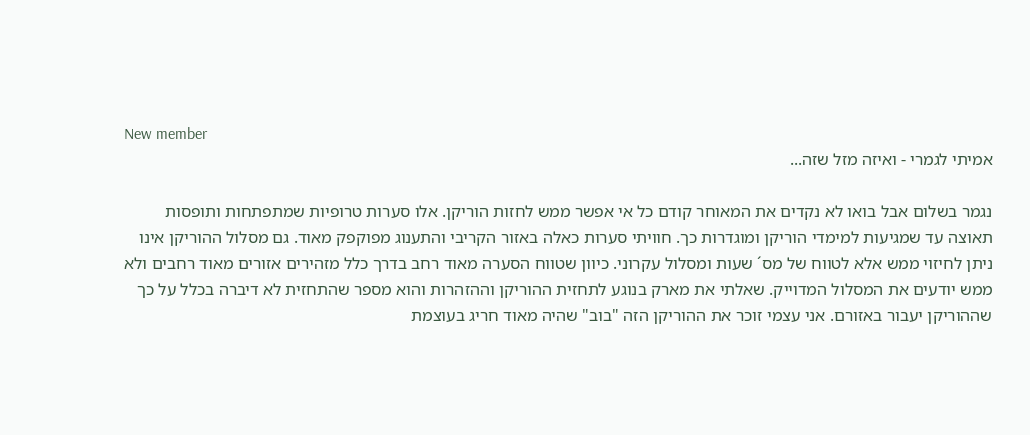New member
אמיתי לגמרי - ואיזה מזל שזה...

נגמר בשלום אבל בואו לא נקדים את המאוחר קודם כל אי אפשר ממש לחזות הוריקן. אלו סערות טרופיות שמתפתחות ותופסות תאוצה עד שמגיעות למימדי הוריקן ומוגדרות כך. חוויתי סערות כאלה באזור הקריבי והתענוג מפוקפק מאוד. גם מסלול ההוריקן אינו ניתן לחיזוי ממש אלא לטווח של מס´ שעות ומסלול עקרוני. כיוון שטווח הסערה מאוד רחב בדרך כלל מזהירים אזורים מאוד רחבים ולא ממש יודעים את המסלול המדוייק. שאלתי את מארק בנוגע לתחזית ההוריקן וההזהרות והוא מספר שהתחזית לא דיברה בכלל על כך שההוריקן יעבור באזורם. אני עצמי זוכר את ההוריקן הזה "בוב" שהיה מאוד חריג בעוצמת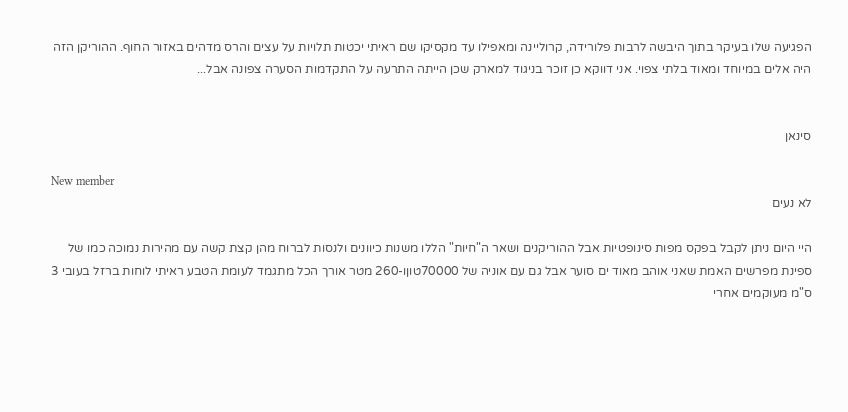הפגיעה שלו בעיקר בתוך היבשה לרבות פלורידה, קרוליינה ומאפילו עד מקסיקו שם ראיתי יכטות תלויות על עצים והרס מדהים באזור החוף. ההוריקן הזה היה אלים במיוחד ומאוד בלתי צפוי. אני דווקא כן זוכר בניגוד למארק שכן הייתה התרעה על התקדמות הסערה צפונה אבל...


סינאן

New member
לא נעים

היי היום ניתן לקבל בפקס מפות סינופטיות אבל ההוריקנים ושאר ה"חיות" הללו משנות כיוונים ולנסות לברוח מהן קצת קשה עם מהירות נמוכה כמו של ספינת מפרשים האמת שאני אוהב מאוד ים סוער אבל גם עם אוניה של 70000טוןו-260 מטר אורך הכל מתגמד לעומת הטבע ראיתי לוחות ברזל בעובי 3 ס"מ מעוקמים אחרי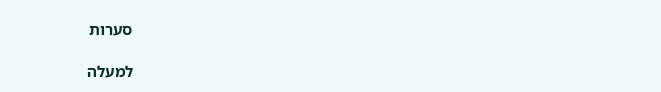סערות

למעלה